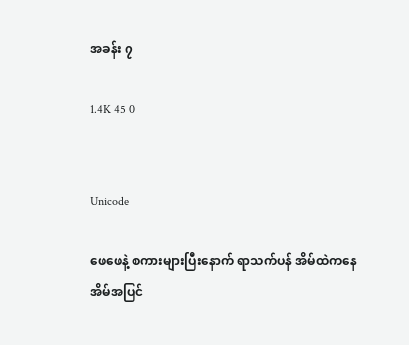အခန်း ၇

1.4K 45 0


Unicode

ဖေဖေနဲ့ စကားများပြီးနောက် ရာသက်ပန် အိမ်ထဲကနေ
အိမ်အပြင်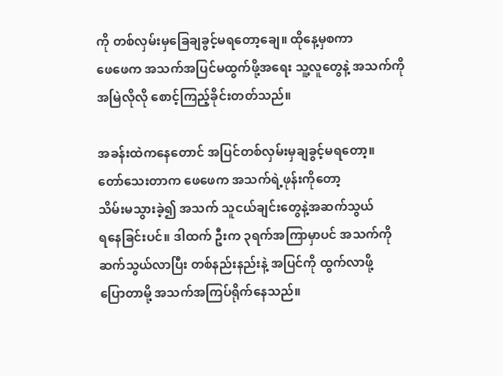ကို တစ်လှမ်းမှခြေချခွင့်မရတော့ချေ။ ထိုနေ့မှစကာ
ဖေဖေက အသက်အပြင်မထွက်ဖို့အရေး သူ့လူတွေနဲ့ အသက်ကို
အမြဲလိုလို စောင့်ကြည့်ခိုင်းတတ်သည်။

အခန်းထဲကနေတောင် အပြင်တစ်လှမ်းမှချခွင့်မရတော့။
တော်သေးတာက ဖေဖေက အသက်ရဲ့‌ဖုန်းကိုတော့
သိမ်းမသွားခဲ့၍ အသက် သူငယ်ချင်းတွေနဲ့အဆက်သွယ်
ရနေခြင်းပင်။ ဒါထက် ဦးက ၃ရက်အကြာမှာပင် အသက်ကို
ဆက်သွယ်လာပြီး တစ်နည်းနည်းနဲ့ အပြင်ကို ထွက်လာဖို့
ပြောတာမို့ အသက်အကြပ်ရိုက်နေသည်။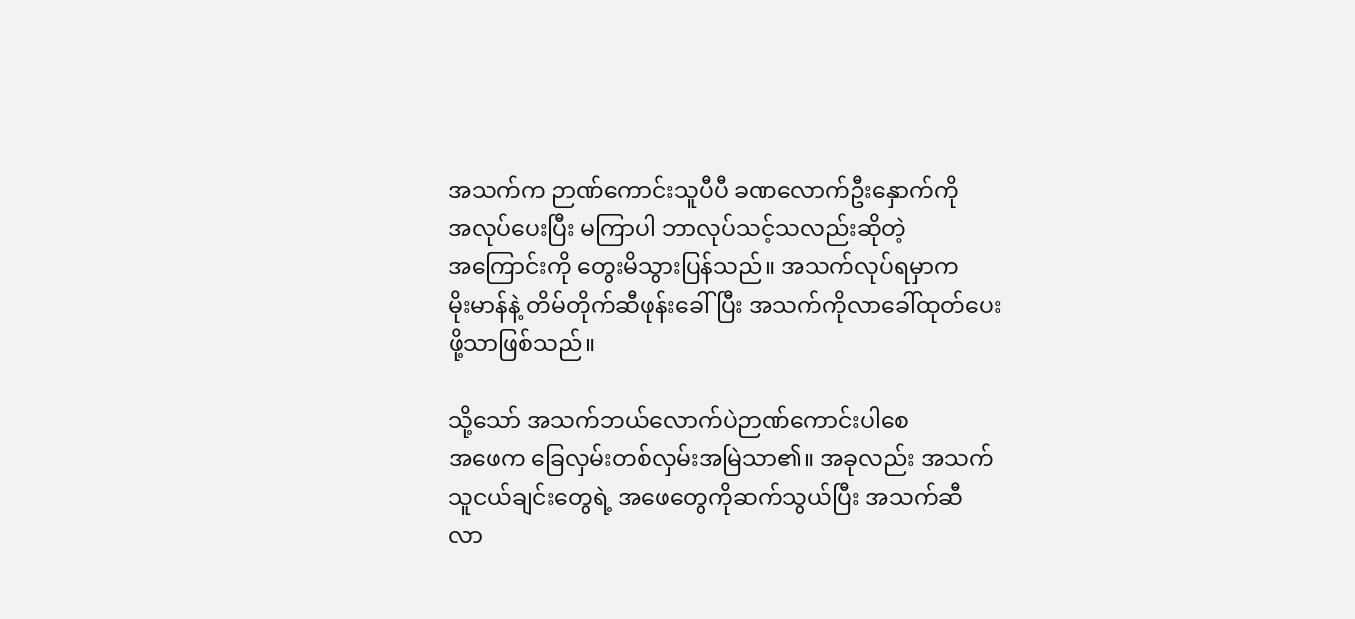အသက်က ဉာဏ်ကောင်းသူပီပီ ခဏလောက်ဦးနှောက်ကို
အလုပ်ပေးပြီး မကြာပါ ဘာလုပ်သင့်သလည်းဆိုတဲ့
အကြောင်းကို တွေးမိသွားပြန်သည်။ အသက်လုပ်ရမှာက
မိုးမာန်နဲ့ တိမ်တိုက်ဆီဖုန်းခေါ်ပြီး အသက်ကိုလာခေါ်ထုတ်ပေး
ဖို့သာဖြစ်သည်။

သို့သော် အသက်ဘယ်လောက်ပဲဉာဏ်ကောင်းပါစေ
အဖေက ခြေလှမ်းတစ်လှမ်းအမြဲသာ၏။ အခုလည်း အသက်
သူငယ်ချင်းတွေရဲ့ အဖေတွေကိုဆက်သွယ်ပြီး အသက်ဆီ
လာ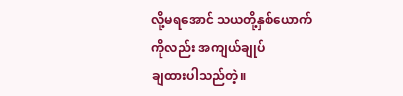လို့မရအောင် သယတို့နှစ်ယောက်ကိုလည်း အကျယ်ချုပ်
ချထားပါသည်တဲ့။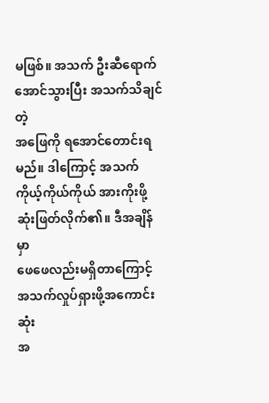မဖြစ်။ အသက် ဦးဆီရောက်အောင်သွားပြီး အသက်သိချင်တဲ့
အဖြေကို ရအောင်တောင်းရမည်။ ဒါကြောင့် အသက်
ကိုယ့်ကိုယ်ကိုယ် အားကိုးဖို့ဆုံးဖြတ်လိုက်၏။ ဒီအချိန်မှာ
ဖေဖေလည်းမရှိတာကြောင့် အသက်လှုပ်ရှားဖို့အကောင်းဆုံး
အ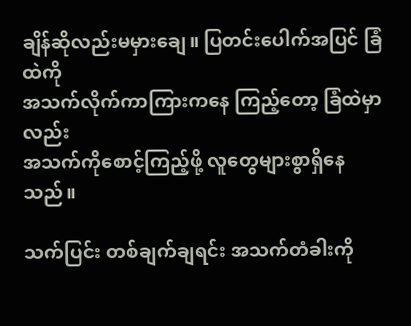ချိန်ဆိုလည်းမမှားချေ။ ပြတင်းပေါက်အပြင် ခြံထဲကို
အသက်လိုက်ကာကြားကနေ ကြည့်တော့ ခြံထဲမှာလည်း
အသက်ကိုစောင့်ကြည့်ဖို့ လူတွေများစွာရှိနေသည်။

သက်ပြင်း တစ်ချက်ချရင်း အသက်တံခါးကို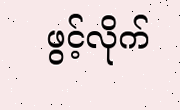ဖွင့်လိုက်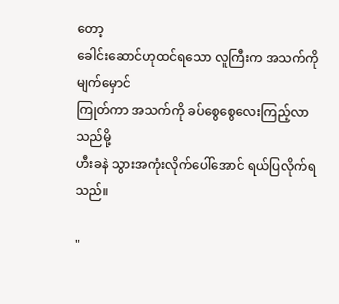တော့
ခေါင်းဆောင်ဟုထင်ရသော လူကြီးက အသက်ကိုမျက်မှောင်
ကြုတ်ကာ အသက်ကို ခပ်စွေစွေလေးကြည့်လာသည်မို့
ဟီးခနဲ သွားအကုံးလိုက်ပေါ်အောင် ရယ်ပြလိုက်ရသည်။

"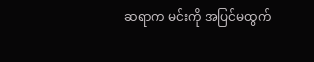ဆရာက မင်းကို အပြင်မထွက်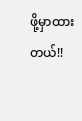ဖို့မှာထားတယ်!!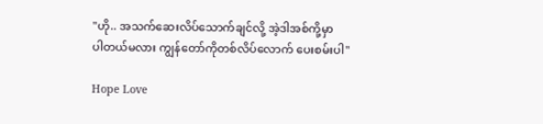"ဟို.. အသက်ဆေးလိပ်သောက်ချင်လို့ အဲ့ဒါအစ်ကို့မှာ
ပါတယ်မလား ကျွန်တော်ကိုတစ်လိပ်လောက် ပေးစမ်းပါ"

Hope Love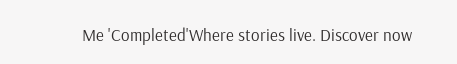Me 'Completed'Where stories live. Discover now